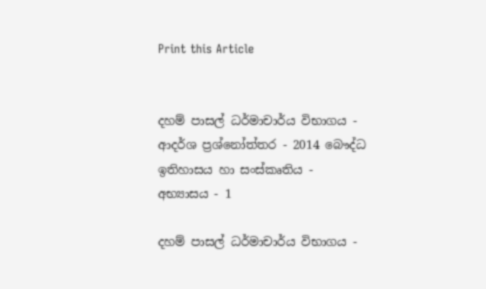Print this Article


දහම් පාසල් ධර්මාචාර්ය විභාගය - ආදර්ශ ප්‍රශ්නෝත්තර - 2014 බෞද්ධ ඉතිහාසය හා සංස්කෘතිය - අභ්‍යාසය - 1

දහම් පාසල් ධර්මාචාර්ය විභාගය -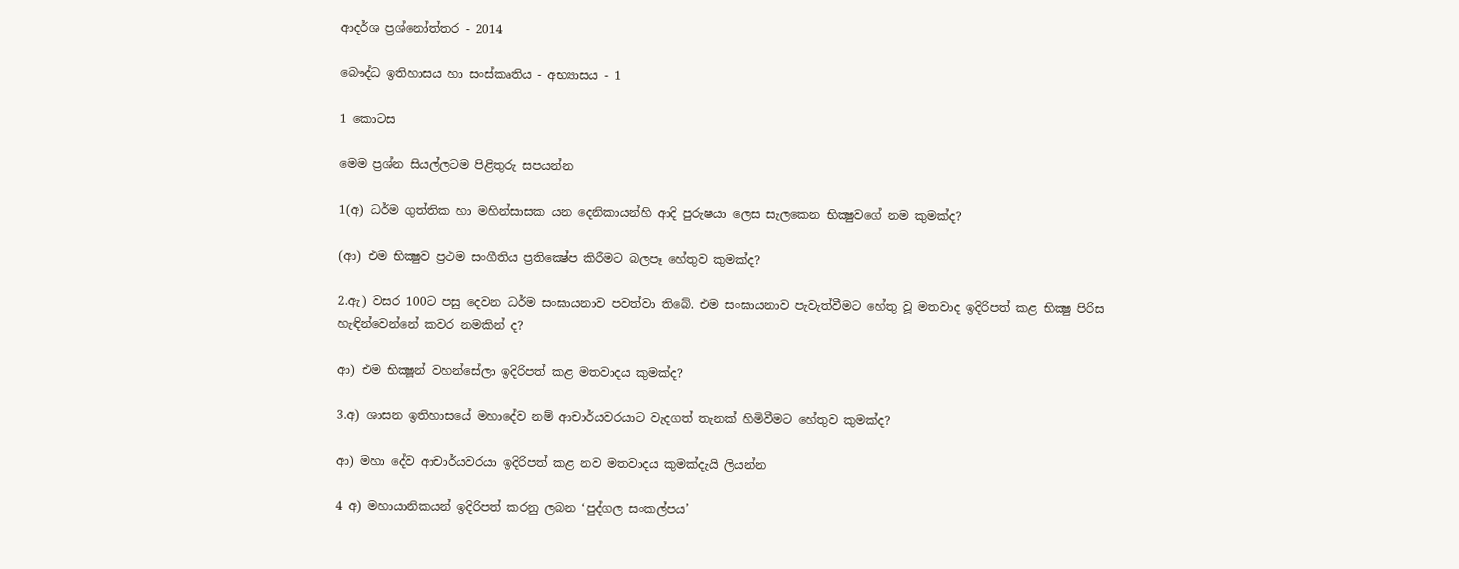ආදර්ශ ප්‍රශ්නෝත්තර - 2014

බෞද්ධ ඉතිහාසය හා සංස්කෘතිය - අභ්‍යාසය - 1

1 කොටස

මෙම ප්‍රශ්න සියල්ලටම පිළිතුරු සපයන්න

1(අ) ධර්ම ගුත්තික හා මහින්සාසක යන දෙනිකායන්හි ආදි පුරුෂයා ලෙස සැලකෙන භික්‍ෂුවගේ නම කුමක්ද?

(ආ) එම භික්‍ෂුව ප්‍රථම සංගීතිය ප්‍රතික්‍ෂේප කිරීමට බලපෑ හේතුව කුමක්ද?

2.ඇ) වසර 100ට පසු දෙවන ධර්ම සංඝායනාව පවත්වා තිබේ. එම සංඝායනාව පැවැත්වීමට හේතු වූ මතවාද ඉදිරිපත් කළ භික්‍ෂු පිරිස හැඳින්වෙන්නේ කවර නමකින් ද?

ආ) එම භික්‍ෂූන් වහන්සේලා ඉදිරිපත් කළ මතවාදය කුමක්ද?

3.අ) ශාසන ඉතිහාසයේ මහාදේව නම් ආචාර්යවරයාට වැදගත් තැනක් හිමිවීමට හේතුව කුමක්ද?

ආ) මහා දේව ආචාර්යවරයා ඉදිරිපත් කළ නව මතවාදය කුමක්දැයි ලියන්න

4 අ) මහායානිකයන් ඉදිරිපත් කරනු ලබන ‘පුද්ගල සංකල්පය’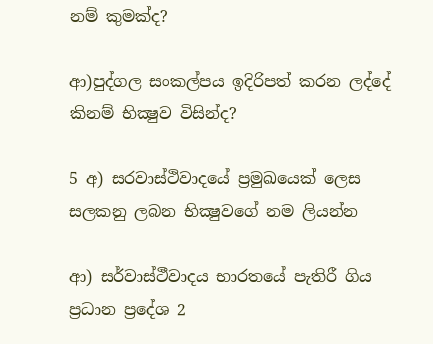නම් කුමක්ද?

ආ)පුද්ගල සංකල්පය ඉදිරිපත් කරන ලද්දේ කිනම් භික්‍ෂුව විසින්ද?

5 අ) සරවාස්ථිවාදයේ ප්‍රමුඛයෙක් ලෙස සලකනු ලබන භික්‍ෂුවගේ නම ලියන්න

ආ) සර්වාස්ථීවාදය භාරතයේ පැතිරී ගිය ප්‍රධාන ප්‍රදේශ 2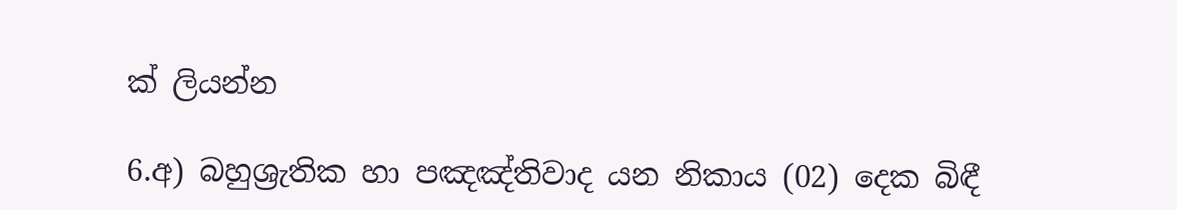ක් ලියන්න

6.අ) බහුශ්‍රැතික හා පඤඤ්තිවාද යන නිකාය (02) දෙක බිඳී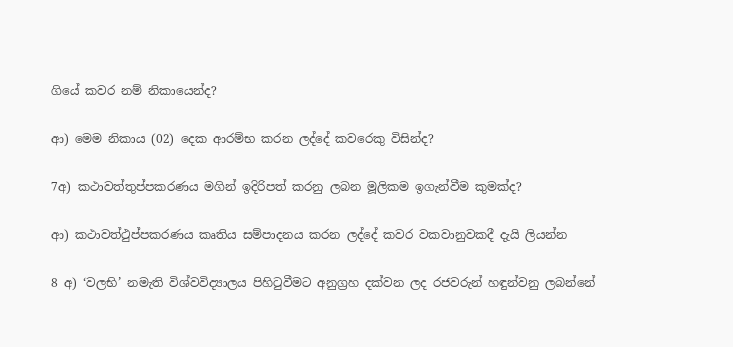ගියේ කවර නම් නිකායෙන්ද?

ආ) මෙම නිකාය (02) දෙක ආරම්භ කරන ලද්දේ කවරෙකු විසින්ද?

7අ) කථාවත්තුප්පකරණය මගින් ඉදිරිපත් කරනු ලබන මූලිකම ඉගැන්වීම කුමක්ද?

ආ) කථාවත්ථුප්පකරණය කෘතිය සම්පාදනය කරන ලද්දේ කවර වකවානුවකදී දැයි ලියන්න

8 අ) ‘වලභි’ නමැති විශ්වවිද්‍යාලය පිහිටුවීමට අනුග්‍රහ දක්වන ලද රජවරුන් හඳුන්වනු ලබන්නේ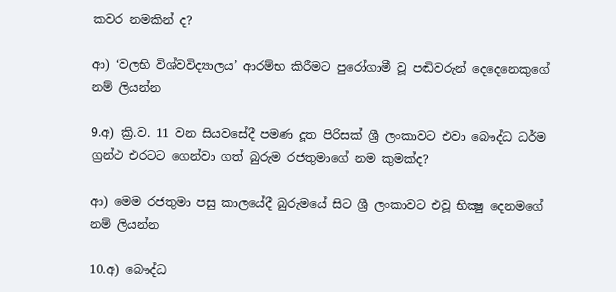කවර නමකින් ද?

ආ) ‘වලභි විශ්වවිද්‍යාලය’ ආරම්භ කිරීමට පුරෝගාමී වූ පඬිවරුන් දෙදෙනෙකුගේ නම් ලියන්න

9.අ) ක්‍රි.ව. 11 වන සියවසේදී පමණ දූත පිරිසක් ශ්‍රී ලංකාවට එවා බෞද්ධ ධර්ම ග්‍රන්ථ එරටට ගෙන්වා ගත් බුරුම රජතුමාගේ නම කුමක්ද?

ආ) මෙම රජතුමා පසු කාලයේදී බුරුමයේ සිට ශ්‍රී ලංකාවට එවූ භික්‍ෂු දෙනමගේ නම් ලියන්න

10.අ) බෞද්ධ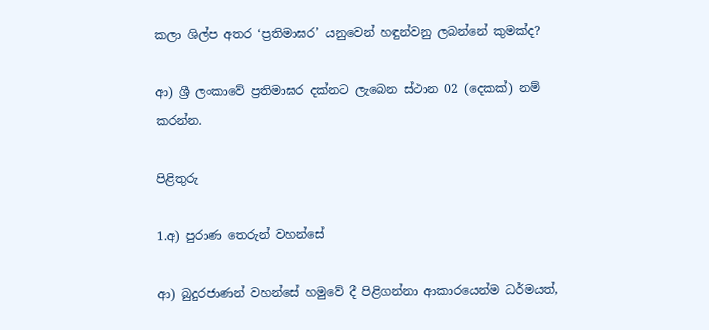කලා ශිල්ප අතර ‘ප්‍රතිමාඝර’ යනුවෙන් හඳුන්වනු ලබන්නේ කුමක්ද?

ආ) ශ්‍රී ලංකාවේ ප්‍රතිමාඝර දක්නට ලැබෙන ස්ථාන 02 (දෙකක්) නම් කරන්න.

පිළිතුරු

1.අ) පුරාණ තෙරුන් වහන්සේ

ආ) බුදුරජාණන් වහන්සේ හමුවේ දී පිළිගන්නා ආකාරයෙන්ම ධර්මයත්,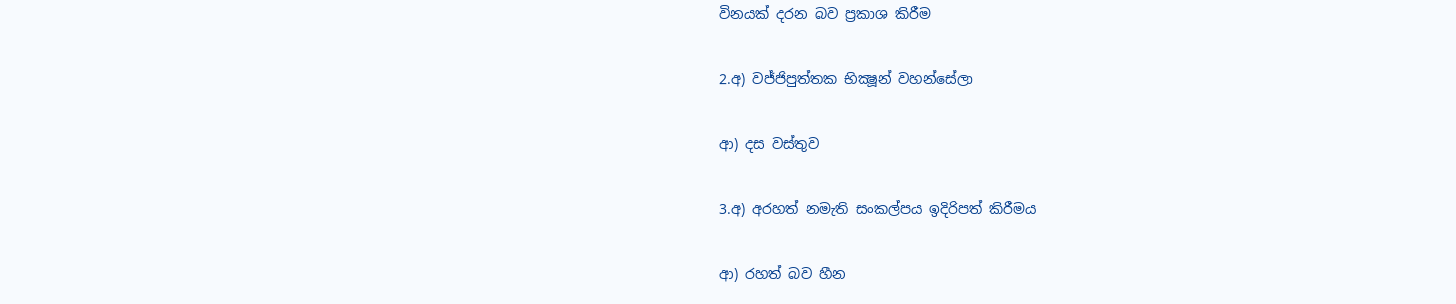විනයක් දරන බව ප්‍රකාශ කිරීම

2.අ) වජ්ජිපුත්තක භික්‍ෂූන් වහන්සේලා

ආ) දස වස්තුව

3.අ) අරහත් නමැති සංකල්පය ඉදිරිපත් කිරීමය

ආ) රහත් බව හීන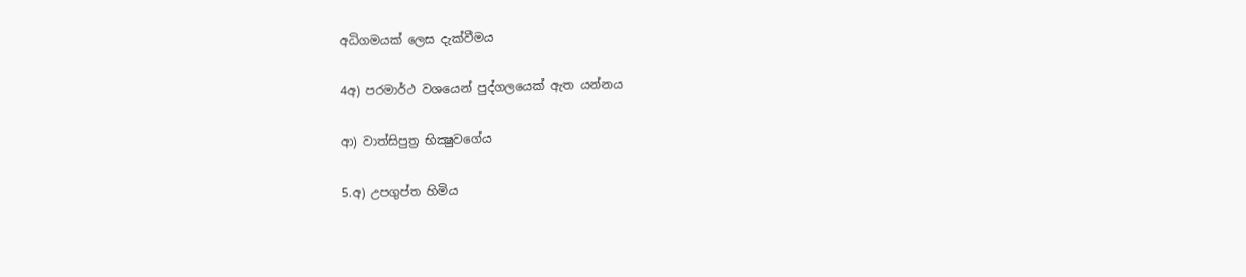අධිගමයක් ලෙස දැක්වීමය

4අ) පරමාර්ථ වශයෙන් පුද්ගලයෙක් ඇත යන්නය

ආ) වාත්සිපුත්‍ර භික්‍ෂුවගේය

5.අ) උපගුප්ත හිමිය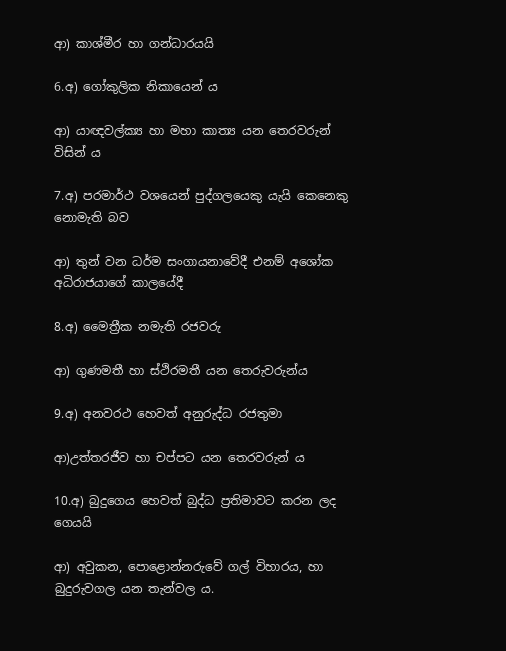ආ) කාශ්මීර හා ගන්ධාරයයි

6.අ) ගෝකුලික නිකායෙන් ය

ආ) යාඥවල්ක්‍ය හා මහා කාත්‍ය යන තෙරවරුන් විසින් ය

7.අ) පරමාර්ථ වශයෙන් පුද්ගලයෙකු යැයි කෙනෙකු නොමැති බව

ආ) තුන් වන ධර්ම සංගායනාවේදී එනම් අශෝක අධිරාජයාගේ කාලයේදී

8.අ) මෛත්‍රීක නමැති රජවරු

ආ) ගුණමතී හා ස්ථිරමතී යන තෙරුවරුන්ය

9.අ) අනවරථ හෙවත් අනුරුද්ධ රජතුමා

ආ)උත්තරජීව හා චප්පට යන තෙරවරුන් ය

10.අ) බුදුගෙය හෙවත් බුද්ධ ප්‍රතිමාවට කරන ලද ගෙයයි

ආ) අවුකන, පොළොන්නරුවේ ගල් විහාරය, හා බුදුරුවගල යන තැන්වල ය.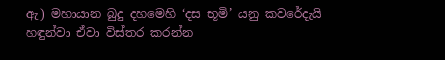ඇ) මහායාන බුදු දහමෙහි ‘දස භූමි’ යනු කවරේදැයි හඳුන්වා ඒවා විස්තර කරන්න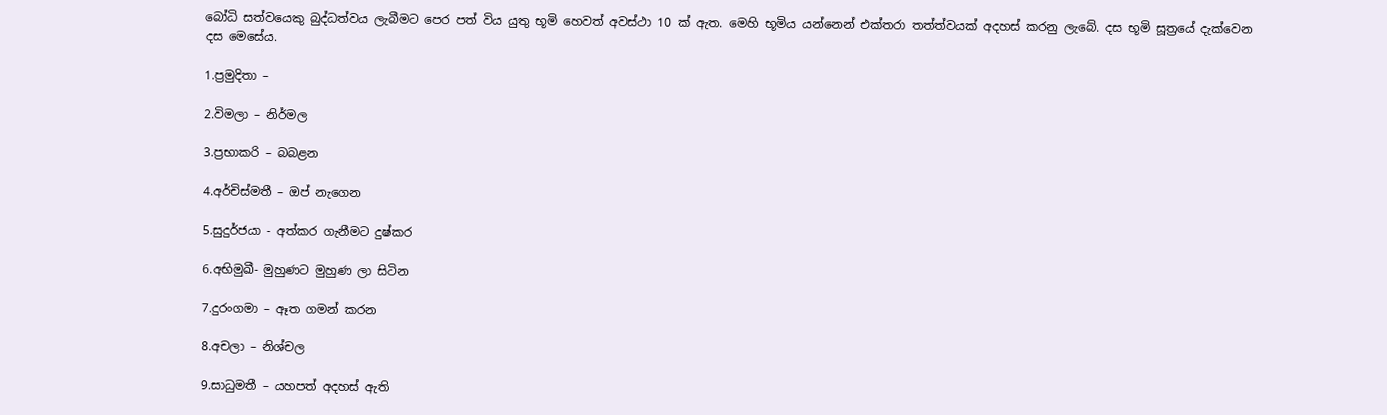බෝධි සත්වයෙකු බුද්ධත්වය ලැබීමට පෙර පත් විය යුතු භූමි හෙවත් අවස්ථා 10 ක් ඇත. මෙහි භූමිය යන්නෙන් එක්තරා තත්ත්වයක් අදහස් කරනු ලැබේ. දස භූමි සූත්‍රයේ දැක්වෙන දස මෙසේය.

1.ප්‍රමුදිතා –

2.විමලා – නිර්මල

3.ප්‍රභාකරි – බබළන

4.අර්චිස්මතී – ඔප් නැගෙන

5.සුදුර්ජයා - අත්කර ගැනීමට දුෂ්කර

6.අභිමුඛී- මුහුණට මුහුණ ලා සිටින

7.දුරංගමා – ඈත ගමන් කරන

8.අචලා – නිශ්චල

9.සාධුමතී – යහපත් අදහස් ඇති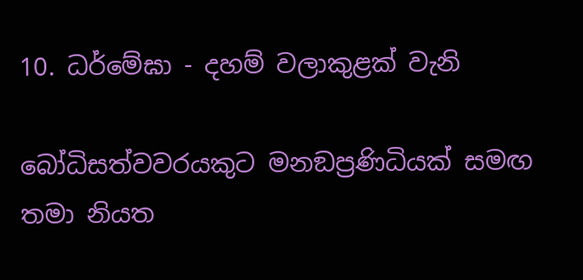10. ධර්මේඝා - දහම් වලාකුළක් වැනි

බෝධිසත්වවරයකුට මනඞප්‍රණිධියක් සමඟ තමා නියත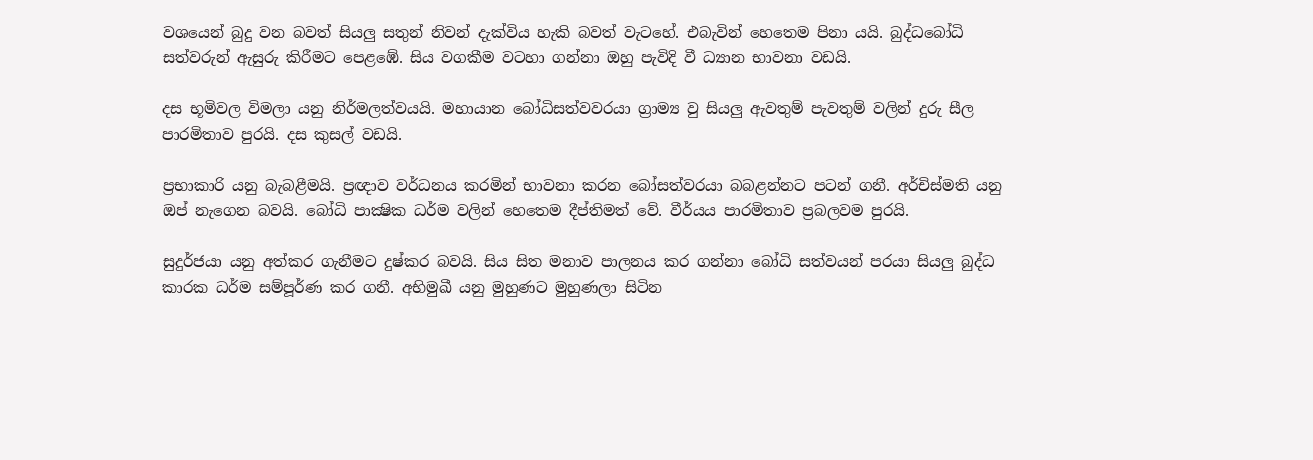වශයෙන් බුදු වන බවත් සියලු සතුන් නිවන් දැක්විය හැකි බවත් වැටහේ. එබැවින් හෙතෙම පිනා යයි. බුද්ධබෝධි සත්වරුන් ඇසුරු කිරීමට පෙළඹේ. සිය වගකීම වටහා ගන්නා ඔහු පැවිදි වී ධ්‍යාන භාවනා වඩයි.

දස භූමිවල විමලා යනු නිර්මලත්වයයි. මහායාන බෝධිසත්වවරයා ග්‍රාම්‍ය වු සියලු ඇවතුම් පැවතුම් වලින් දුරු සීල පාරමිතාව පුරයි. දස කුසල් වඩයි.

ප්‍රභාකාරි යනු බැබළීමයි. ප්‍රඥාව වර්ධනය කරමින් භාවනා කරන බෝසත්වරයා බබළන්නට පටන් ගනී. අර්චිස්මති යනු ඔප් නැගෙන බවයි. බෝධි පාක්‍ෂික ධර්ම වලින් හෙතෙම දීප්තිමත් වේ. වීර්යය පාරමිතාව ප්‍රබලවම පුරයි.

සුදුර්ජයා යනු අත්කර ගැනීමට දුෂ්කර බවයි. සිය සිත මනාව පාලනය කර ගන්නා බෝධි සත්වයන් පරයා සියලු බුද්ධ කාරක ධර්ම සම්පූර්ණ කර ගනී. අභිමුඛී යනු මුහුණට මුහුණලා සිටින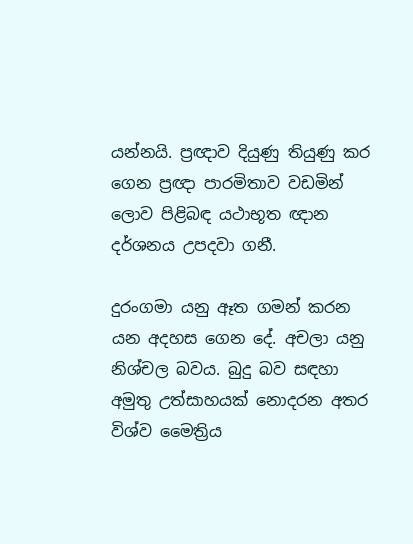යන්නයි. ප්‍රඥාව දියුණු තියුණු කර ගෙන ප්‍රඥා පාරමිතාව වඩමින් ලොව පිළිබඳ යථාභූත ඥාන දර්ශනය උපදවා ගනී.

දුරංගමා යනු ඈත ගමන් කරන යන අදහස ගෙන දේ. අචලා යනු නිශ්චල බවය. බුදු බව සඳහා අමුතු උත්සාහයක් නොදරන අතර විශ්ව මෛත්‍රිය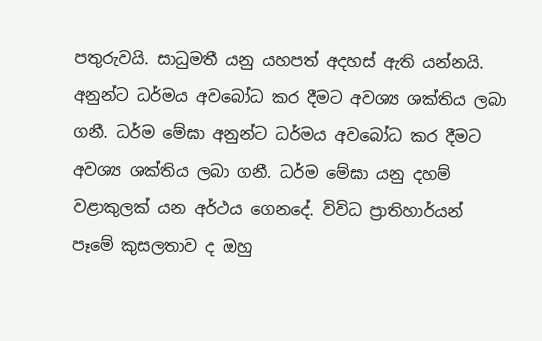පතුරුවයි. සාධුමතී යනු යහපත් අදහස් ඇති යන්නයි. අනුන්ට ධර්මය අවබෝධ කර දීමට අවශ්‍ය ශක්තිය ලබා ගනී. ධර්ම මේඝා අනුන්ට ධර්මය අවබෝධ කර දීමට අවශ්‍ය ශක්තිය ලබා ගනී. ධර්ම මේඝා යනු දහම් වළාකුලක් යන අර්ථය ගෙනදේ. විවිධ ප්‍රාතිහාර්යන් පෑමේ කුසලතාව ද ඔහු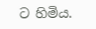ට හිමිය.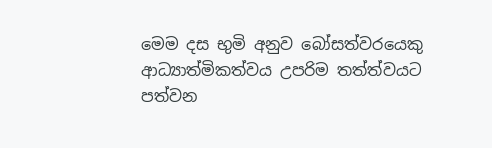මෙම දස භුමි අනුව බෝසත්වරයෙකු ආධ්‍යාත්මිකත්වය උපරිම තත්ත්වයට පත්වන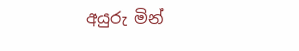අයුරු මින්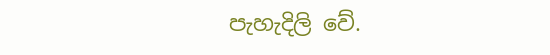පැහැදිලි වේ.